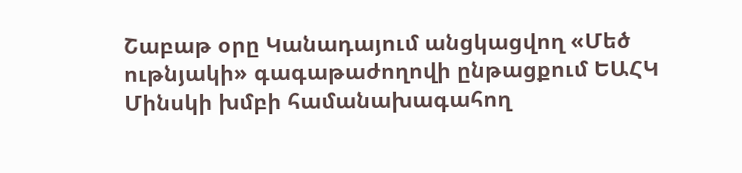Շաբաթ օրը Կանադայում անցկացվող «Մեծ ութնյակի» գագաթաժողովի ընթացքում ԵԱՀԿ Մինսկի խմբի համանախագահող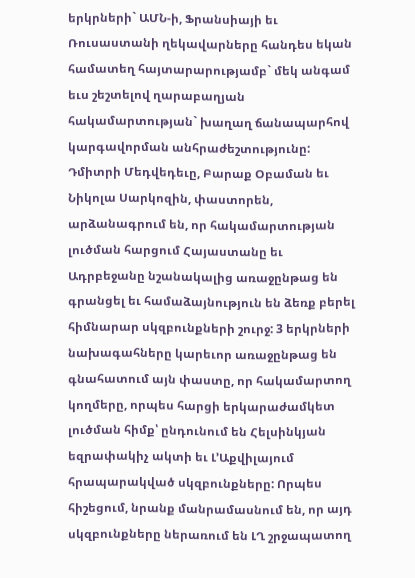երկրների` ԱՄՆ-ի, Ֆրանսիայի եւ Ռուսաստանի ղեկավարները հանդես եկան համատեղ հայտարարությամբ` մեկ անգամ եւս շեշտելով ղարաբաղյան հակամարտության` խաղաղ ճանապարհով կարգավորման անհրաժեշտությունը:
Դմիտրի Մեդվեդեւը, Բարաք Օբաման եւ Նիկոլա Սարկոզին, փաստորեն, արձանագրում են, որ հակամարտության լուծման հարցում Հայաստանը եւ Ադրբեջանը նշանակալից առաջընթաց են գրանցել եւ համաձայնություն են ձեռք բերել հիմնարար սկզբունքների շուրջ: 3 երկրների նախագահները կարեւոր առաջընթաց են գնահատում այն փաստը, որ հակամարտող կողմերը, որպես հարցի երկարաժամկետ լուծման հիմք՝ ընդունում են Հելսինկյան եզրափակիչ ակտի եւ Լ’Աքվիլայում հրապարակված սկզբունքները: Որպես հիշեցում, նրանք մանրամասնում են, որ այդ սկզբունքները ներառում են ԼՂ շրջապատող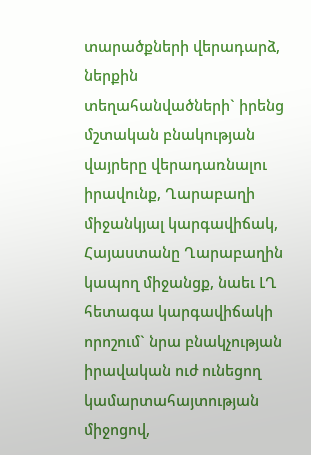տարածքների վերադարձ, ներքին տեղահանվածների` իրենց մշտական բնակության վայրերը վերադառնալու իրավունք, Ղարաբաղի միջանկյալ կարգավիճակ, Հայաստանը Ղարաբաղին կապող միջանցք, նաեւ ԼՂ հետագա կարգավիճակի որոշում` նրա բնակչության իրավական ուժ ունեցող կամարտահայտության միջոցով,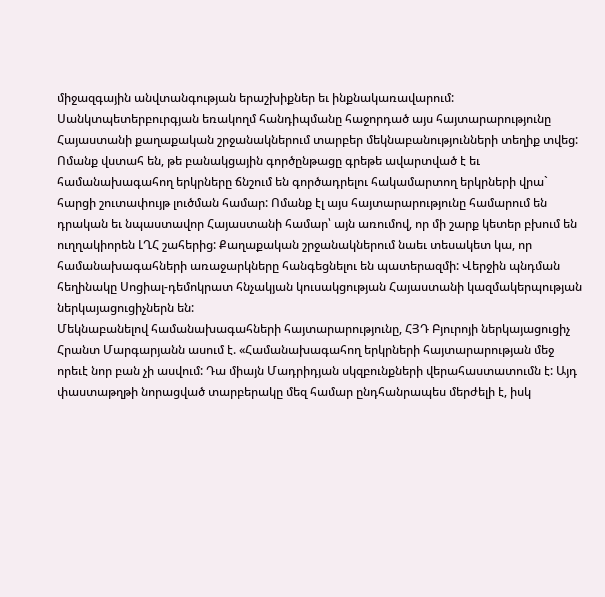միջազգային անվտանգության երաշխիքներ եւ ինքնակառավարում:
Սանկտպետերբուրգյան եռակողմ հանդիպմանը հաջորդած այս հայտարարությունը Հայաստանի քաղաքական շրջանակներում տարբեր մեկնաբանությունների տեղիք տվեց: Ոմանք վստահ են, թե բանակցային գործընթացը գրեթե ավարտված է եւ համանախագահող երկրները ճնշում են գործադրելու հակամարտող երկրների վրա` հարցի շուտափույթ լուծման համար: Ոմանք էլ այս հայտարարությունը համարում են դրական եւ նպաստավոր Հայաստանի համար՝ այն առումով, որ մի շարք կետեր բխում են ուղղակիորեն ԼՂՀ շահերից: Քաղաքական շրջանակներում նաեւ տեսակետ կա, որ համանախագահների առաջարկները հանգեցնելու են պատերազմի: Վերջին պնդման հեղինակը Սոցիալ-դեմոկրատ հնչակյան կուսակցության Հայաստանի կազմակերպության ներկայացուցիչներն են:
Մեկնաբանելով համանախագահների հայտարարությունը, ՀՅԴ Բյուրոյի ներկայացուցիչ Հրանտ Մարգարյանն ասում է. «Համանախագահող երկրների հայտարարության մեջ որեւէ նոր բան չի ասվում: Դա միայն Մադրիդյան սկզբունքների վերահաստատումն է: Այդ փաստաթղթի նորացված տարբերակը մեզ համար ընդհանրապես մերժելի է, իսկ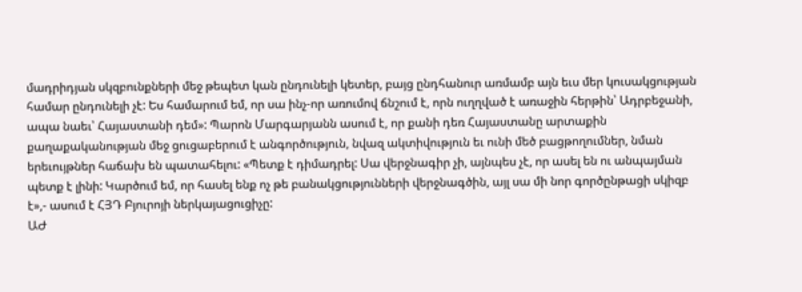մադրիդյան սկզբունքների մեջ թեպետ կան ընդունելի կետեր, բայց ընդհանուր առմամբ այն եւս մեր կուսակցության համար ընդունելի չէ: Ես համարում եմ, որ սա ինչ-որ առումով ճնշում է, որն ուղղված է առաջին հերթին՝ Ադրբեջանի, ապա նաեւ՝ Հայաստանի դեմ»: Պարոն Մարգարյանն ասում է, որ քանի դեռ Հայաստանը արտաքին քաղաքականության մեջ ցուցաբերում է անգործություն, նվազ ակտիվություն եւ ունի մեծ բացթողումներ, նման երեւույթներ հաճախ են պատահելու: «Պետք է դիմադրել: Սա վերջնագիր չի, այնպես չէ, որ ասել են ու անպայման պետք է լինի: Կարծում եմ, որ հասել ենք ոչ թե բանակցությունների վերջնագծին, այլ սա մի նոր գործընթացի սկիզբ է»,- ասում է ՀՅԴ Բյուրոյի ներկայացուցիչը:
ԱԺ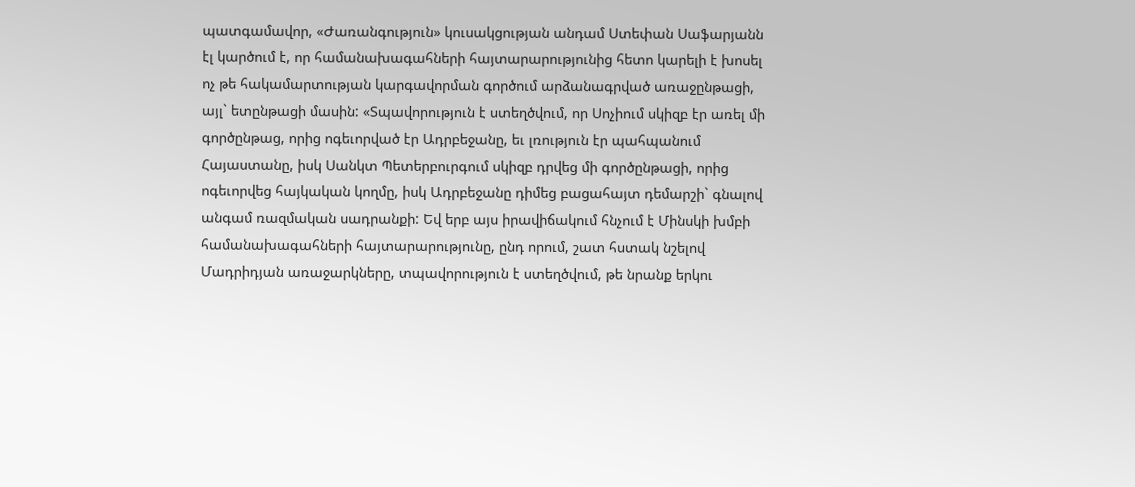պատգամավոր, «Ժառանգություն» կուսակցության անդամ Ստեփան Սաֆարյանն էլ կարծում է, որ համանախագահների հայտարարությունից հետո կարելի է խոսել ոչ թե հակամարտության կարգավորման գործում արձանագրված առաջընթացի, այլ` ետընթացի մասին: «Տպավորություն է ստեղծվում, որ Սոչիում սկիզբ էր առել մի գործընթաց, որից ոգեւորված էր Ադրբեջանը, եւ լռություն էր պահպանում Հայաստանը, իսկ Սանկտ Պետերբուրգում սկիզբ դրվեց մի գործընթացի, որից ոգեւորվեց հայկական կողմը, իսկ Ադրբեջանը դիմեց բացահայտ դեմարշի` գնալով անգամ ռազմական սադրանքի: Եվ երբ այս իրավիճակում հնչում է Մինսկի խմբի համանախագահների հայտարարությունը, ընդ որում, շատ հստակ նշելով Մադրիդյան առաջարկները, տպավորություն է ստեղծվում, թե նրանք երկու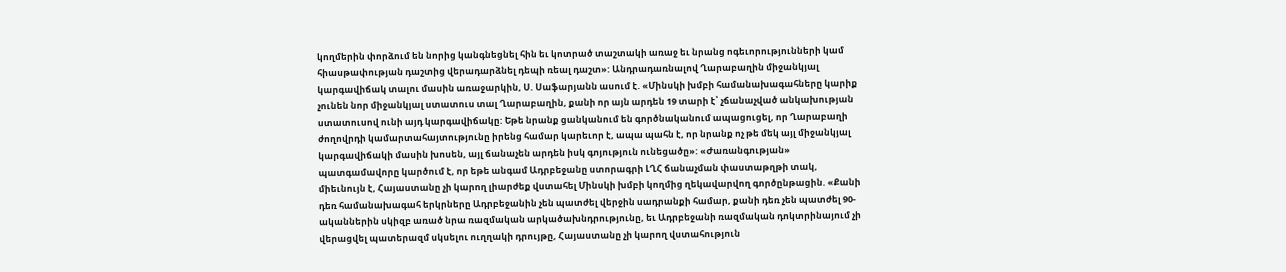կողմերին փորձում են նորից կանգնեցնել հին եւ կոտրած տաշտակի առաջ եւ նրանց ոգեւորությունների կամ հիասթափության դաշտից վերադարձնել դեպի ռեալ դաշտ»: Անդրադառնալով Ղարաբաղին միջանկյալ կարգավիճակ տալու մասին առաջարկին, Ս. Սաֆարյանն ասում է. «Մինսկի խմբի համանախագահները կարիք չունեն նոր միջանկյալ ստատուս տալ Ղարաբաղին, քանի որ այն արդեն 19 տարի է՝ չճանաչված անկախության ստատուսով ունի այդ կարգավիճակը: Եթե նրանք ցանկանում են գործնականում ապացուցել, որ Ղարաբաղի ժողովրդի կամարտահայտությունը իրենց համար կարեւոր է, ապա պահն է, որ նրանք ոչ թե մեկ այլ միջանկյալ կարգավիճակի մասին խոսեն, այլ ճանաչեն արդեն իսկ գոյություն ունեցածը»: «Ժառանգության» պատգամավորը կարծում է, որ եթե անգամ Ադրբեջանը ստորագրի ԼՂՀ ճանաչման փաստաթղթի տակ, միեւնույն է, Հայաստանը չի կարող լիարժեք վստահել Մինսկի խմբի կողմից ղեկավարվող գործընթացին. «Քանի դեռ համանախագահ երկրները Ադրբեջանին չեն պատժել վերջին սադրանքի համար, քանի դեռ չեն պատժել 90-ականներին սկիզբ առած նրա ռազմական արկածախնդրությունը, եւ Ադրբեջանի ռազմական դոկտրինայում չի վերացվել պատերազմ սկսելու ուղղակի դրույթը, Հայաստանը չի կարող վստահություն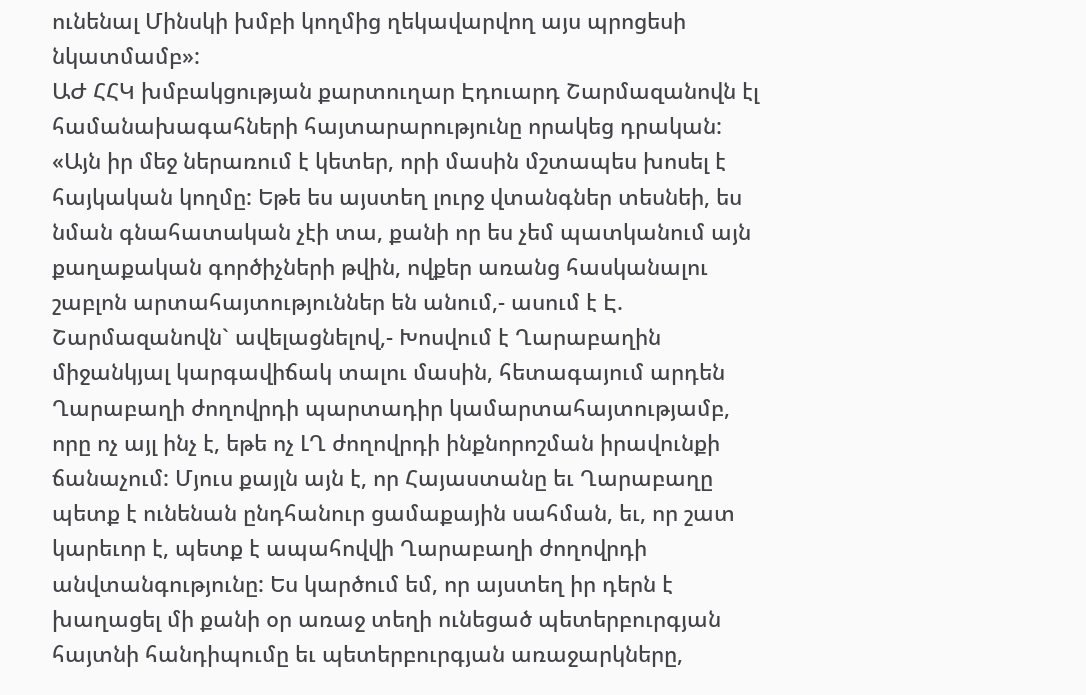ունենալ Մինսկի խմբի կողմից ղեկավարվող այս պրոցեսի նկատմամբ»:
ԱԺ ՀՀԿ խմբակցության քարտուղար Էդուարդ Շարմազանովն էլ համանախագահների հայտարարությունը որակեց դրական: «Այն իր մեջ ներառում է կետեր, որի մասին մշտապես խոսել է հայկական կողմը: Եթե ես այստեղ լուրջ վտանգներ տեսնեի, ես նման գնահատական չէի տա, քանի որ ես չեմ պատկանում այն քաղաքական գործիչների թվին, ովքեր առանց հասկանալու շաբլոն արտահայտություններ են անում,- ասում է Է. Շարմազանովն` ավելացնելով,- Խոսվում է Ղարաբաղին միջանկյալ կարգավիճակ տալու մասին, հետագայում արդեն Ղարաբաղի ժողովրդի պարտադիր կամարտահայտությամբ, որը ոչ այլ ինչ է, եթե ոչ ԼՂ ժողովրդի ինքնորոշման իրավունքի ճանաչում: Մյուս քայլն այն է, որ Հայաստանը եւ Ղարաբաղը պետք է ունենան ընդհանուր ցամաքային սահման, եւ, որ շատ կարեւոր է, պետք է ապահովվի Ղարաբաղի ժողովրդի անվտանգությունը: Ես կարծում եմ, որ այստեղ իր դերն է խաղացել մի քանի օր առաջ տեղի ունեցած պետերբուրգյան հայտնի հանդիպումը եւ պետերբուրգյան առաջարկները,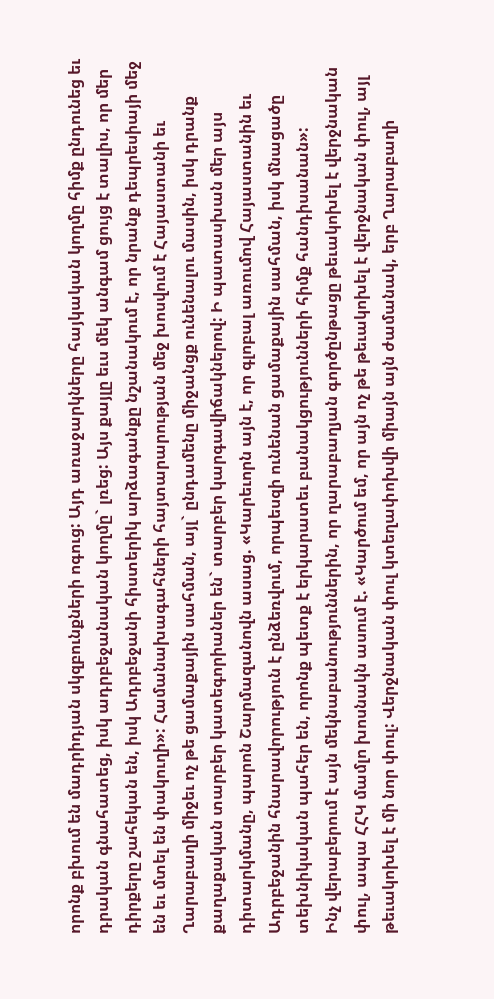որոնք բխում են մադրիդյան սկզբունքների ոգուց: Այդ առաջարկները հայկական կողմը հիմք ընդունեց եւ դրական գնահատեց, իսկ ադրբեջանական կողմը` լռեց: Այս քայլը եւս մեկ անգամ ցույց է տալիս, որ մեր դիրքերը շահեկան են, իսկ Ադրբեջանի հիստերիկ արձագանքը նշանակում է, որ նրանք դեպրեսիայի մեջ են եւ մտել են փակուղի»: Համանախագահների հայտարարության մեջ խոսվում է Հայաստանի եւ Ղարաբաղի միջեւ ոչ թե ցամաքային սահման, այլ` ընդամենը միջանցք ունենալու մասին, իսկ դրանք քաղաքական տարբեր կատեգորիաներ են` տարբեր կարգավիճակներով: Ի պատասխան մեր այս դիտարկմանը, պարոն Շարմազանովն ասաց. «Կարեւորն այն է, որ գլոբալ առումով Հայաստանին եւ Ադրբեջանին հնարավորություն է ընձեռվում, որպեսզի ունենան ցամաքային սահման, իսկ մնացածը տեխնիկական պահեր են, որոնք պետք է երկարատեւ բանակցությունների հիմք հանդիսանան»:
Ինչ վերաբերում է այն մեկնաբանություններին, որ ղարաբաղյան գործընթացը թեւակոխել է վերջնական փուլ, ապա ՀՀԿ մամլո խոսնակն ասում է. «Կարծում եմ, որ այն ոչ թե թեւակոխել է վերջնական փուլ, այլ թեւակոխել է մի նոր փուլ: Վերջնական փուլ կտեղափոխվի միայն այն ժամանակ, երբ Ղարաբաղի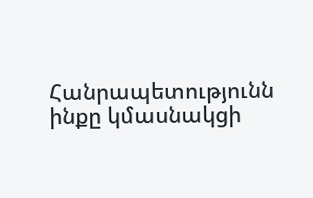Հանրապետությունն ինքը կմասնակցի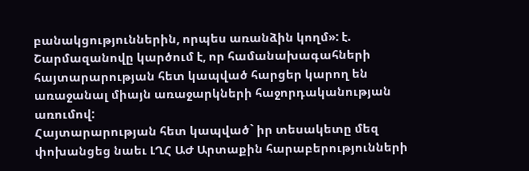բանակցություններին, որպես առանձին կողմ»: է. Շարմազանովը կարծում է, որ համանախագահների հայտարարության հետ կապված հարցեր կարող են առաջանալ միայն առաջարկների հաջորդականության առումով:
Հայտարարության հետ կապված` իր տեսակետը մեզ փոխանցեց նաեւ ԼՂՀ ԱԺ Արտաքին հարաբերությունների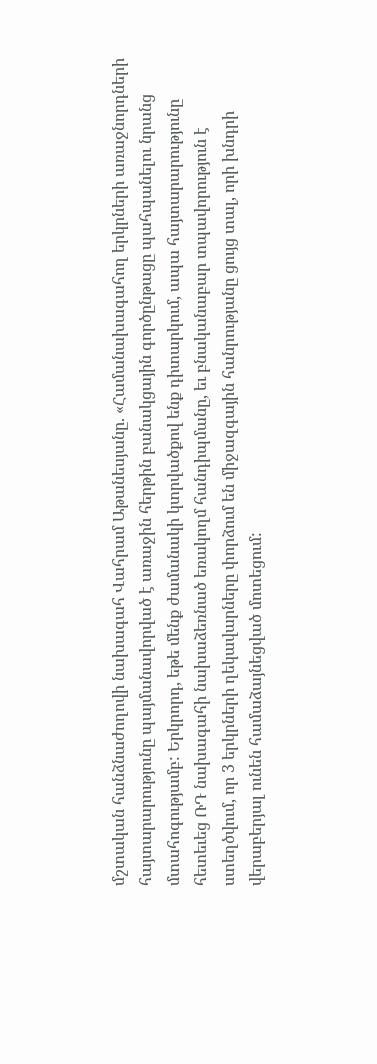մշտական հանձնաժողովի նախագահ Վահրամ Աթանեսյանը. «Համանախագահող երկրների առաջնորդների հայտարարությունը պայմանավորված է առաջին հերթին բանակցային գործընթացը պահպանելու նրանց մտահոգությամբ: Երկրորդ, եթե մենք ժամանակի կտրվածքով ենք դիտարկում, ապա հայտարարությունը հետեւեց ՌԴ նախագահի նախաձեռնած եռակողմ հանդիպմանը, եւ բնականաբար տպավորություն է ստեղծվում, որ 3 երկրների ղեկավարները փորձում են միջազգային հանրությանը ցույց տալ, որի խնդրի վերաբերյալ ունեն համաձայնեցված մոտեցում: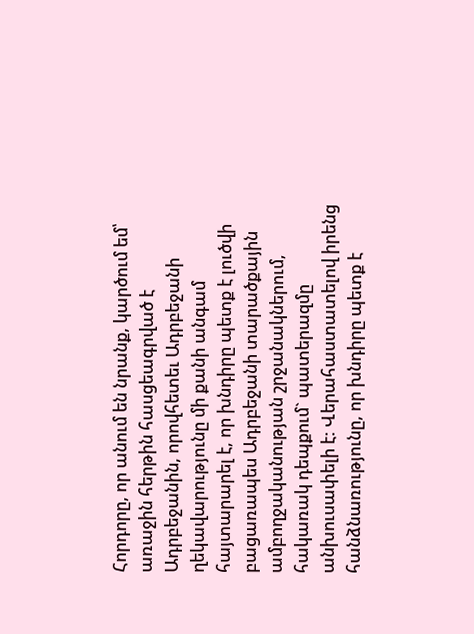Հորդորը, որ անում են նրանք, կարծում եմ՝ առաջին հերթին հասցեագրված է Ադրբեջանին, որովհետեւ Ադրբեջանի ղեկավարությունը մի քանի անգամ հայտարարել է, որ խնդիրը պետք է լուծվի բացառապես Ադրբեջանի տարածքային ամբողջականության շրջանակներում, հակառակ դեպքում` պատերազմը անխուսափելի է: Վերահաստատելով իրենց հանձնառությունը, որ խնդիրը պետք է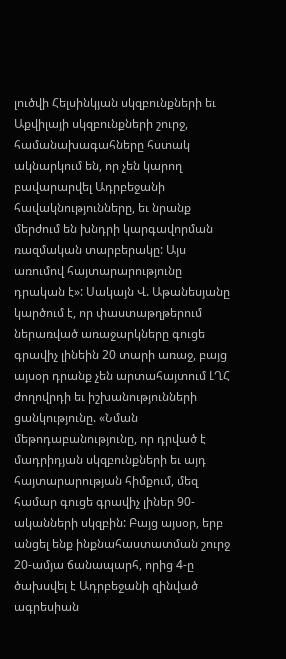լուծվի Հելսինկյան սկզբունքների եւ Աքվիլայի սկզբունքների շուրջ, համանախագահները հստակ ակնարկում են, որ չեն կարող բավարարվել Ադրբեջանի հավակնությունները, եւ նրանք մերժում են խնդրի կարգավորման ռազմական տարբերակը: Այս առումով հայտարարությունը դրական է»: Սակայն Վ. Աթանեսյանը կարծում է, որ փաստաթղթերում ներառված առաջարկները գուցե գրավիչ լինեին 20 տարի առաջ, բայց այսօր դրանք չեն արտահայտում ԼՂՀ ժողովրդի եւ իշխանությունների ցանկությունը. «Նման մեթոդաբանությունը, որ դրված է մադրիդյան սկզբունքների եւ այդ հայտարարության հիմքում, մեզ համար գուցե գրավիչ լիներ 90-ականների սկզբին: Բայց այսօր, երբ անցել ենք ինքնահաստատման շուրջ 20-ամյա ճանապարհ, որից 4-ը ծախսվել է Ադրբեջանի զինված ագրեսիան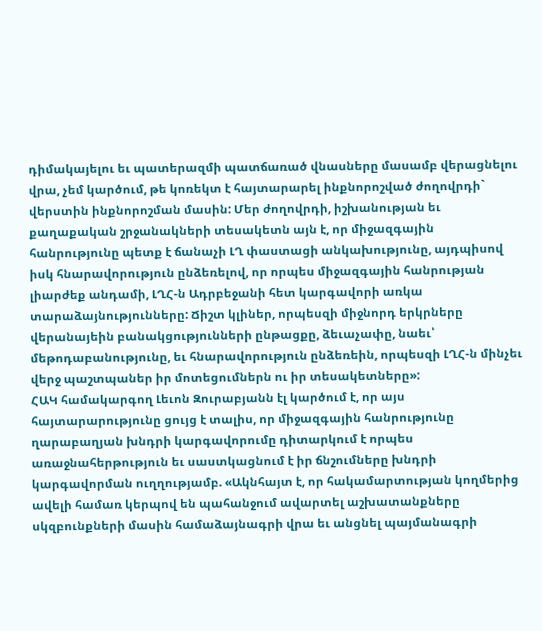դիմակայելու եւ պատերազմի պատճառած վնասները մասամբ վերացնելու վրա, չեմ կարծում, թե կոռեկտ է հայտարարել ինքնորոշված ժողովրդի` վերստին ինքնորոշման մասին: Մեր ժողովրդի, իշխանության եւ քաղաքական շրջանակների տեսակետն այն է, որ միջազգային հանրությունը պետք է ճանաչի ԼՂ փաստացի անկախությունը, այդպիսով իսկ հնարավորություն ընձեռելով, որ որպես միջազգային հանրության լիարժեք անդամի, ԼՂՀ-ն Ադրբեջանի հետ կարգավորի առկա տարաձայնությունները: Ճիշտ կլիներ, որպեսզի միջնորդ երկրները վերանայեին բանակցությունների ընթացքը, ձեւաչափը, նաեւ՝ մեթոդաբանությունը, եւ հնարավորություն ընձեռեին, որպեսզի ԼՂՀ-ն մինչեւ վերջ պաշտպաներ իր մոտեցումներն ու իր տեսակետները»:
ՀԱԿ համակարգող Լեւոն Զուրաբյանն էլ կարծում է, որ այս հայտարարությունը ցույց է տալիս, որ միջազգային հանրությունը ղարաբաղյան խնդրի կարգավորումը դիտարկում է որպես առաջնահերթություն եւ սաստկացնում է իր ճնշումները խնդրի կարգավորման ուղղությամբ. «Ակնհայտ է, որ հակամարտության կողմերից ավելի համառ կերպով են պահանջում ավարտել աշխատանքները սկզբունքների մասին համաձայնագրի վրա եւ անցնել պայմանագրի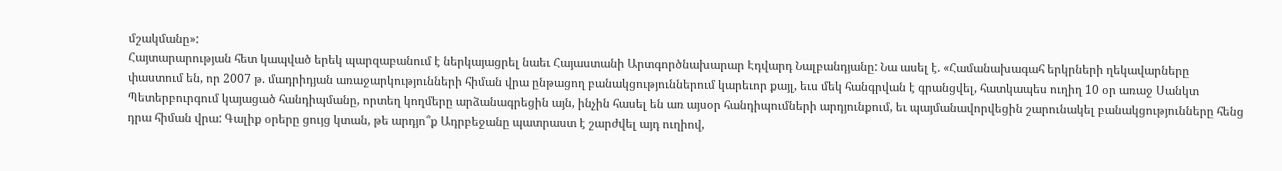մշակմանը»:
Հայտարարության հետ կապված երեկ պարզաբանում է ներկայացրել նաեւ Հայաստանի Արտգործնախարար Էդվարդ Նալբանդյանը: Նա ասել է. «Համանախագահ երկրների ղեկավարները փաստում են, որ 2007 թ. մադրիդյան առաջարկությունների հիման վրա ընթացող բանակցություններում կարեւոր քայլ, եւս մեկ հանգրվան է գրանցվել, հատկապես ուղիղ 10 օր առաջ Սանկտ Պետերբուրգում կայացած հանդիպմանը, որտեղ կողմերը արձանագրեցին այն, ինչին հասել են առ այսօր հանդիպումների արդյունքում, եւ պայմանավորվեցին շարունակել բանակցությունները հենց դրա հիման վրա: Գալիք օրերը ցույց կտան, թե արդյո՞ք Ադրբեջանը պատրաստ է շարժվել այդ ուղիով,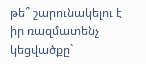թե՞ շարունակելու է իր ռազմատենչ կեցվածքը`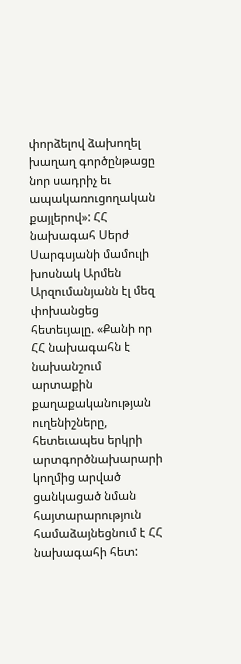փորձելով ձախողել խաղաղ գործընթացը նոր սադրիչ եւ ապակառուցողական քայլերով»: ՀՀ նախագահ Սերժ Սարգսյանի մամուլի խոսնակ Արմեն Արզումանյանն էլ մեզ փոխանցեց հետեւյալը. «Քանի որ ՀՀ նախագահն է նախանշում արտաքին քաղաքականության ուղենիշները, հետեւապես երկրի արտգործնախարարի կողմից արված ցանկացած նման հայտարարություն համաձայնեցնում է ՀՀ նախագահի հետ: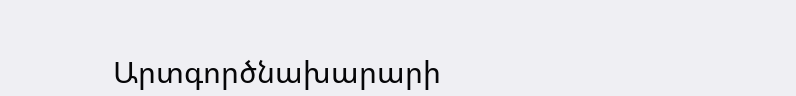Արտգործնախարարի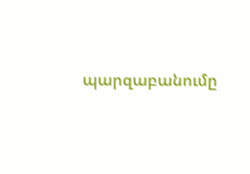պարզաբանումը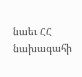նաեւ ՀՀ նախագահի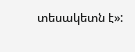տեսակետն է»: